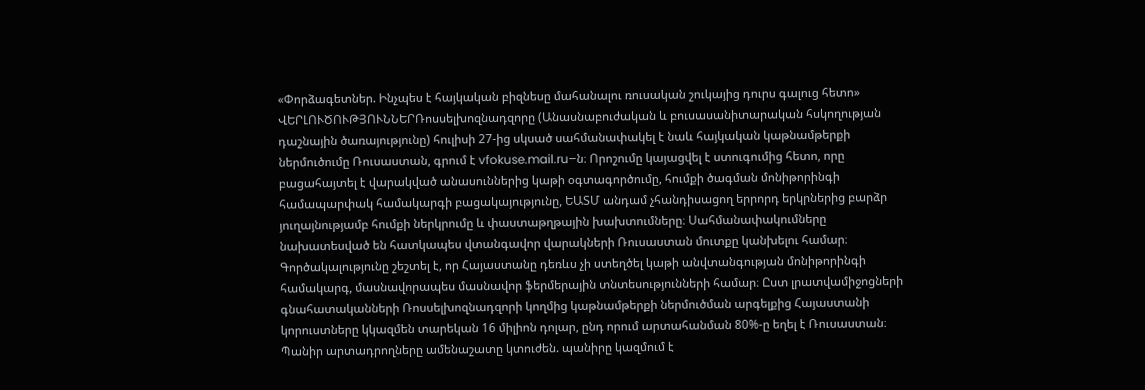«Փորձագետներ. Ինչպես է հայկական բիզնեսը մահանալու ռուսական շուկայից դուրս գալուց հետո»
ՎԵՐԼՈՒԾՈՒԹՅՈՒՆՆԵՐՌոսսելխոզնադզորը (Անասնաբուժական և բուսասանիտարական հսկողության դաշնային ծառայությունը) հուլիսի 27-ից սկսած սահմանափակել է նաև հայկական կաթնամթերքի ներմուծումը Ռուսաստան, գրում է vfokuse.mail.ru–ն։ Որոշումը կայացվել է ստուգումից հետո, որը բացահայտել է վարակված անասուններից կաթի օգտագործումը, հումքի ծագման մոնիթորինգի համապարփակ համակարգի բացակայությունը, ԵԱՏՄ անդամ չհանդիսացող երրորդ երկրներից բարձր յուղայնությամբ հումքի ներկրումը և փաստաթղթային խախտումները։ Սահմանափակումները նախատեսված են հատկապես վտանգավոր վարակների Ռուսաստան մուտքը կանխելու համար։ Գործակալությունը շեշտել է, որ Հայաստանը դեռևս չի ստեղծել կաթի անվտանգության մոնիթորինգի համակարգ, մասնավորապես մասնավոր ֆերմերային տնտեսությունների համար։ Ըստ լրատվամիջոցների գնահատականների Ռոսսելխոզնադզորի կողմից կաթնամթերքի ներմուծման արգելքից Հայաստանի կորուստները կկազմեն տարեկան 16 միլիոն դոլար, ընդ որում արտահանման 80%-ը եղել է Ռուսաստան։ Պանիր արտադրողները ամենաշատը կտուժեն. պանիրը կազմում է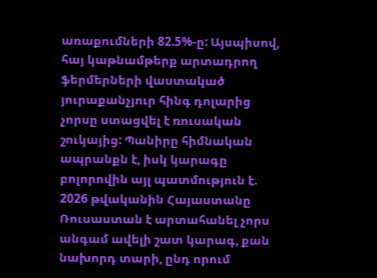առաքումների 82.5%-ը: Այսպիսով, հայ կաթնամթերք արտադրող ֆերմերների վաստակած յուրաքանչյուր հինգ դոլարից չորսը ստացվել է ռուսական շուկայից: Պանիրը հիմնական ապրանքն է, իսկ կարագը բոլորովին այլ պատմություն է. 2026 թվականին Հայաստանը Ռուսաստան է արտահանել չորս անգամ ավելի շատ կարագ, քան նախորդ տարի, ընդ որում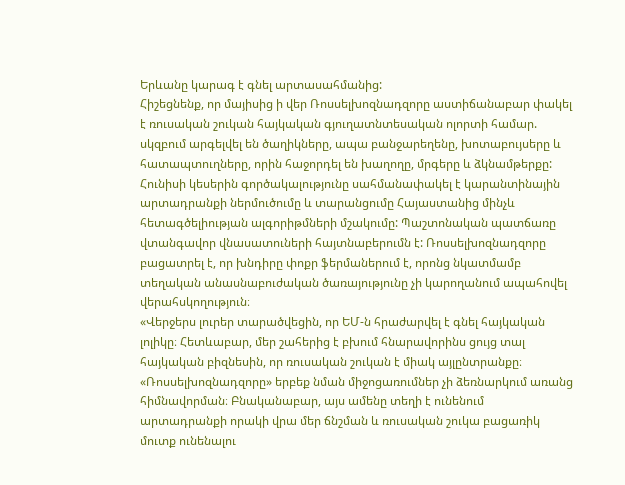Երևանը կարագ է գնել արտասահմանից:
Հիշեցնենք, որ մայիսից ի վեր Ռոսսելխոզնադզորը աստիճանաբար փակել է ռուսական շուկան հայկական գյուղատնտեսական ոլորտի համար. սկզբում արգելվել են ծաղիկները, ապա բանջարեղենը, խոտաբույսերը և հատապտուղները, որին հաջորդել են խաղողը, մրգերը և ձկնամթերքը: Հունիսի կեսերին գործակալությունը սահմանափակել է կարանտինային արտադրանքի ներմուծումը և տարանցումը Հայաստանից մինչև հետագծելիության ալգորիթմների մշակումը: Պաշտոնական պատճառը վտանգավոր վնասատուների հայտնաբերումն է: Ռոսսելխոզնադզորը բացատրել է, որ խնդիրը փոքր ֆերմաներում է, որոնց նկատմամբ տեղական անասնաբուժական ծառայությունը չի կարողանում ապահովել վերահսկողություն։
«Վերջերս լուրեր տարածվեցին, որ ԵՄ-ն հրաժարվել է գնել հայկական լոլիկը։ Հետևաբար, մեր շահերից է բխում հնարավորինս ցույց տալ հայկական բիզնեսին, որ ռուսական շուկան է միակ այլընտրանքը։ «Ռոսսելխոզնադզորը» երբեք նման միջոցառումներ չի ձեռնարկում առանց հիմնավորման։ Բնականաբար, այս ամենը տեղի է ունենում արտադրանքի որակի վրա մեր ճնշման և ռուսական շուկա բացառիկ մուտք ունենալու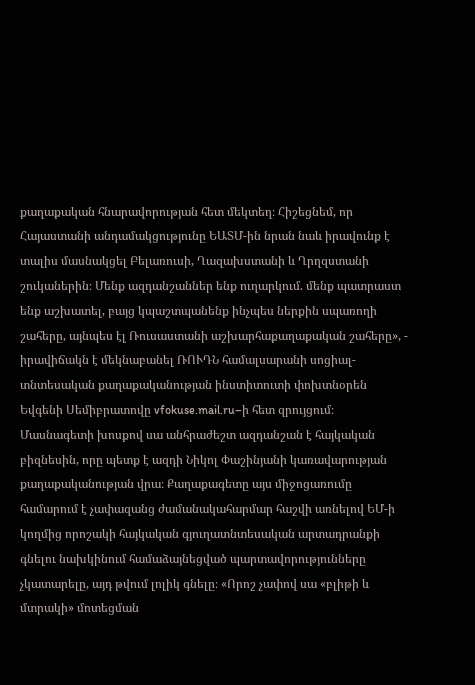քաղաքական հնարավորության հետ մեկտեղ։ Հիշեցնեմ, որ Հայաստանի անդամակցությունը ԵԱՏՄ-ին նրան նաև իրավունք է տալիս մասնակցել Բելառուսի, Ղազախստանի և Ղրղզստանի շուկաներին։ Մենք ազդանշաններ ենք ուղարկում. մենք պատրաստ ենք աշխատել, բայց կպաշտպանենք ինչպես ներքին սպառողի շահերը, այնպես էլ Ռուսաստանի աշխարհաքաղաքական շահերը», - իրավիճակն է մեկնաբանել ՌՈՒԴՆ համալսարանի սոցիալ-տնտեսական քաղաքականության ինստիտուտի փոխտնօրեն Եվգենի Սեմիբրատովը vfokuse.mail.ru–ի հետ զրույցում։
Մասնագետի խոսքով սա անհրաժեշտ ազդանշան է հայկական բիզնեսին, որը պետք է ազդի Նիկոլ Փաշինյանի կառավարության քաղաքականության վրա։ Քաղաքագետը այս միջոցառումը համարում է չափազանց ժամանակահարմար հաշվի առնելով ԵՄ-ի կողմից որոշակի հայկական գյուղատնտեսական արտադրանքի գնելու նախկինում համաձայնեցված պարտավորությունները չկատարելը, այդ թվում լոլիկ գնելը։ «Որոշ չափով սա «բլիթի և մտրակի» մոտեցման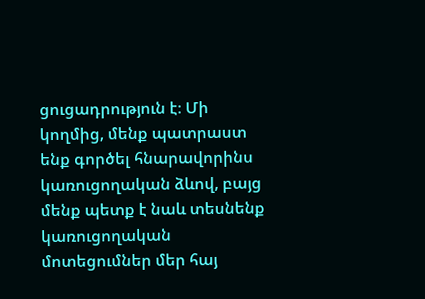ցուցադրություն է։ Մի կողմից, մենք պատրաստ ենք գործել հնարավորինս կառուցողական ձևով, բայց մենք պետք է նաև տեսնենք կառուցողական մոտեցումներ մեր հայ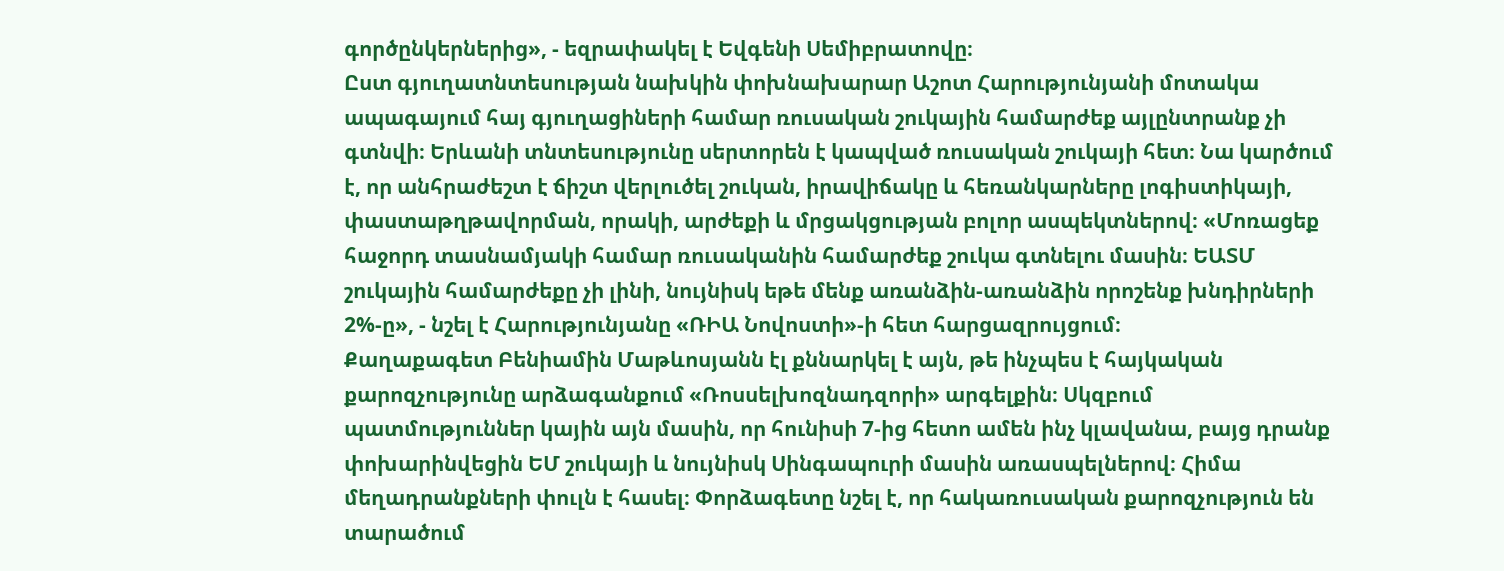գործընկերներից», - եզրափակել է Եվգենի Սեմիբրատովը։
Ըստ գյուղատնտեսության նախկին փոխնախարար Աշոտ Հարությունյանի մոտակա ապագայում հայ գյուղացիների համար ռուսական շուկային համարժեք այլընտրանք չի գտնվի։ Երևանի տնտեսությունը սերտորեն է կապված ռուսական շուկայի հետ։ Նա կարծում է, որ անհրաժեշտ է ճիշտ վերլուծել շուկան, իրավիճակը և հեռանկարները լոգիստիկայի, փաստաթղթավորման, որակի, արժեքի և մրցակցության բոլոր ասպեկտներով։ «Մոռացեք հաջորդ տասնամյակի համար ռուսականին համարժեք շուկա գտնելու մասին։ ԵԱՏՄ շուկային համարժեքը չի լինի, նույնիսկ եթե մենք առանձին-առանձին որոշենք խնդիրների 2%-ը», - նշել է Հարությունյանը «ՌԻԱ Նովոստի»-ի հետ հարցազրույցում։
Քաղաքագետ Բենիամին Մաթևոսյանն էլ քննարկել է այն, թե ինչպես է հայկական քարոզչությունը արձագանքում «Ռոսսելխոզնադզորի» արգելքին։ Սկզբում պատմություններ կային այն մասին, որ հունիսի 7-ից հետո ամեն ինչ կլավանա, բայց դրանք փոխարինվեցին ԵՄ շուկայի և նույնիսկ Սինգապուրի մասին առասպելներով։ Հիմա մեղադրանքների փուլն է հասել։ Փորձագետը նշել է, որ հակառուսական քարոզչություն են տարածում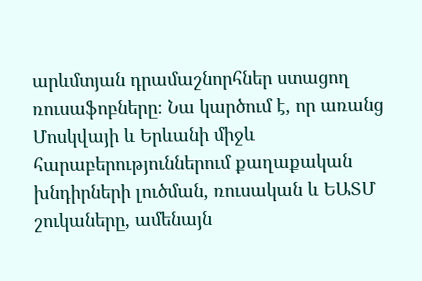արևմտյան դրամաշնորհներ ստացող ռուսաֆոբները։ Նա կարծում է, որ առանց Մոսկվայի և Երևանի միջև հարաբերություններում քաղաքական խնդիրների լուծման, ռուսական և ԵԱՏՄ շուկաները, ամենայն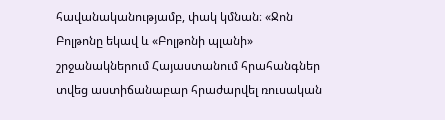հավանականությամբ, փակ կմնան։ «Ջոն Բոլթոնը եկավ և «Բոլթոնի պլանի» շրջանակներում Հայաստանում հրահանգներ տվեց աստիճանաբար հրաժարվել ռուսական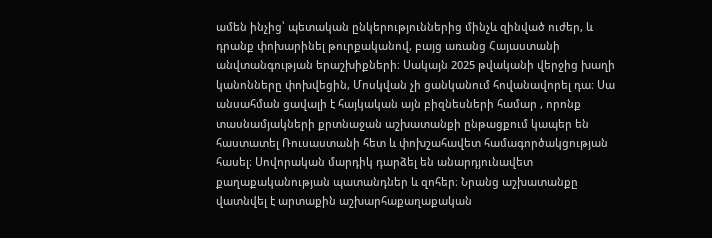ամեն ինչից՝ պետական ընկերություններից մինչև զինված ուժեր, և դրանք փոխարինել թուրքականով, բայց առանց Հայաստանի անվտանգության երաշխիքների։ Սակայն 2025 թվականի վերջից խաղի կանոնները փոխվեցին, Մոսկվան չի ցանկանում հովանավորել դա։ Սա անսահման ցավալի է հայկական այն բիզնեսների համար , որոնք տասնամյակների քրտնաջան աշխատանքի ընթացքում կապեր են հաստատել Ռուսաստանի հետ և փոխշահավետ համագործակցության հասել։ Սովորական մարդիկ դարձել են անարդյունավետ քաղաքականության պատանդներ և զոհեր։ Նրանց աշխատանքը վատնվել է արտաքին աշխարհաքաղաքական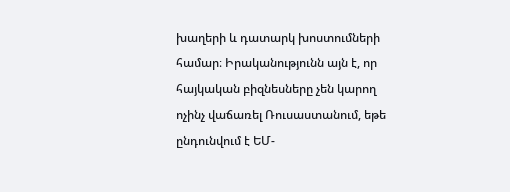խաղերի և դատարկ խոստումների համար։ Իրականությունն այն է, որ հայկական բիզնեսները չեն կարող ոչինչ վաճառել Ռուսաստանում, եթե ընդունվում է ԵՄ-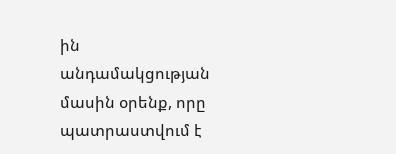ին անդամակցության մասին օրենք, որը պատրաստվում է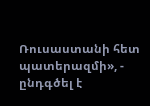Ռուսաստանի հետ պատերազմի», - ընդգծել է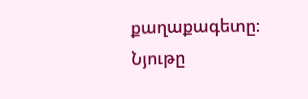քաղաքագետը։
Նյութը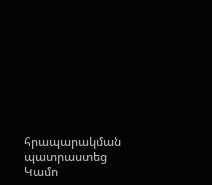հրապարակման պատրաստեց Կամո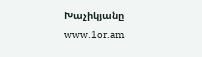Խաչիկյանը
www.1or.am